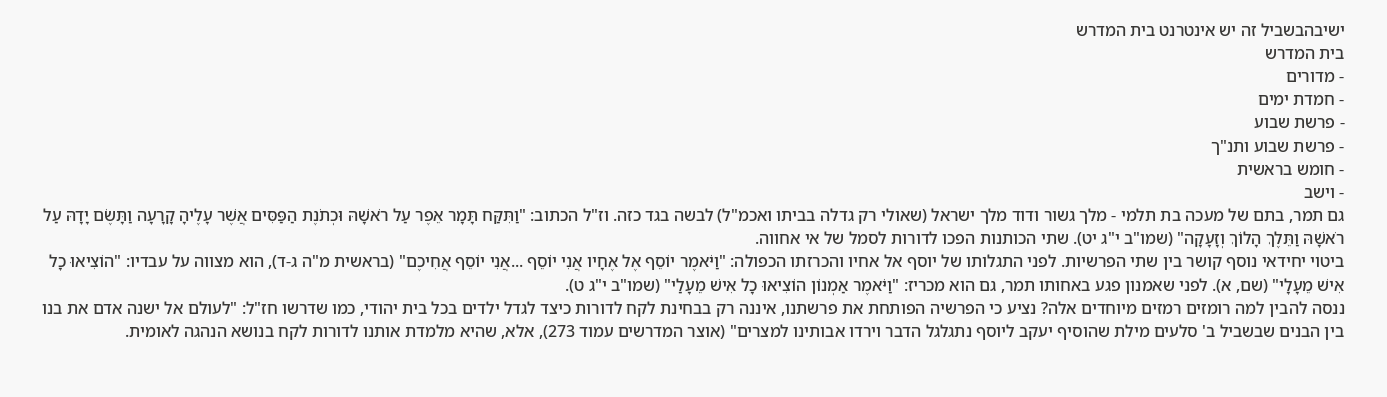ישיבהבשביל זה יש אינטרנט בית המדרש
בית המדרש
- מדורים
- חמדת ימים
- פרשת שבוע
- פרשת שבוע ותנ"ך
- חומש בראשית
- וישב
גם תמר, בתם של מעכה בת תלמי - מלך גשור ודוד מלך ישראל (שאולי רק גדלה בביתו ואכמ"ל) לבשה בגד כזה. וז"ל הכתוב: "וַתִּקַּח תָּמָר אֵפֶר עַל רֹאשָׁהּ וּכְתֹנֶת הַפַּסִּים אֲשֶׁר עָלֶיהָ קָרָעָה וַתָּשֶׂם יָדָהּ עַל רֹאשָׁהּ וַתֵּלֶךְ הָלוֹךְ וְזָעָקָה" (שמו"ב י"ג יט). שתי הכותנות הפכו לדורות לסמל של אי אחווה.
ביטוי יחידאי נוסף קושר בין שתי הפרשיות. לפני התגלותו של יוסף אל אחיו והכרזתו הכפולה: "וַיֹּאמֶר יוֹסֵף אֶל אֶחָיו אֲנִי יוֹסֵף ...אֲנִי יוֹסֵף אֲחִיכֶם" (בראשית מ"ה ג-ד), הוא מצווה על עבדיו: "הוֹצִיאוּ כָל אִישׁ מֵעָלָי" (שם, א). לפני שאמנון פגע באחותו תמר, גם הוא מכריז: "וַיֹּאמֶר אַמְנוֹן הוֹצִיאוּ כָל אִישׁ מֵעָלַי" (שמו"ב י"ג ט).
ננסה להבין למה רומזים רמזים מיוחדים אלה? נציע כי הפרשיה הפותחת את פרשתנו, איננה רק בבחינת לקח לדורות כיצד לגדל ילדים בכל בית יהודי, כמו שדרשו חז"ל: "לעולם אל ישנה אדם את בנו בין הבנים שבשביל ב' סלעים מילת שהוסיף יעקב ליוסף נתגלגל הדבר וירדו אבותינו למצרים" (אוצר המדרשים עמוד 273), אלא, שהיא מלמדת אותנו לדורות לקח בנושא הנהגה לאומית.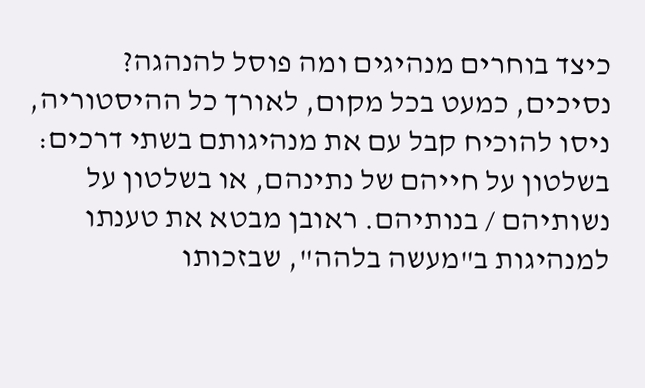כיצד בוחרים מנהיגים ומה פוסל להנהגה?
נסיכים, כמעט בכל מקום, לאורך כל ההיסטוריה, ניסו להוכיח קבל עם את מנהיגותם בשתי דרכים: בשלטון על חייהם של נתינהם, או בשלטון על נשותיהם / בנותיהם. ראובן מבטא את טענתו למנהיגות ב"מעשה בלהה", שבזכותו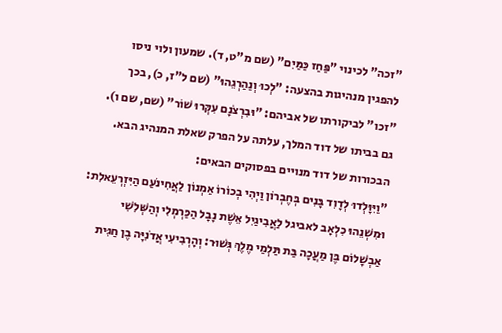"זכה" לכינוי "פַּחַז כַּמַּיִם" (שם מ"ט, ד). שמעון ולוי ניסו להפגין מנהיגות בהצעה: "לְכוּ וְנַהַרְגֵהוּ" (שם ל"ז, כ), בכך "זכו" לביקורתו של אביהם: "וּבִרְצֹנָם עִקְּרוּ שׁוֹר" (שם, שם ו).
גם בביתו של דוד המלך, עלתה על הפרק שאלת המנהיג הבא. הבכורות של דוד מנויים בפסוקים הבאים:
"וַיִּוָּלְדוּ לְדָוִד בָּנִים בְּחֶבְרוֹן וַיְהִי בְכוֹרוֹ אַמְנוֹן לַאֲחִינֹעַם הַיִּזְרְעֵאלִת: וּמִשְׁנֵהוּ כִלְאָב לאביגל לַאֲבִיגַיִל אֵשֶׁת נָבָל הַכַּרְמְלִי וְהַשְּׁלִשִׁי אַבְשָׁלוֹם בֶּן מַעֲכָה בַּת תַּלְמַי מֶלֶךְ גְּשׁוּר: וְהָרְבִיעִי אֲדֹנִיָּה בֶן חַגִּית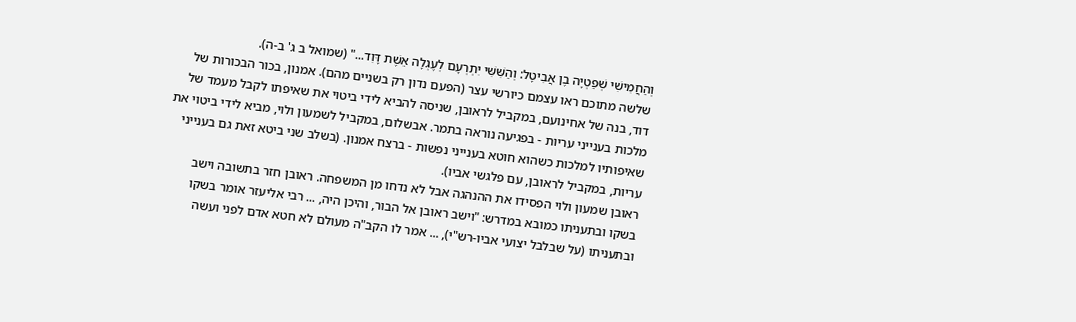וְהַחֲמִישִׁי שְׁפַטְיָה בֶן אֲבִיטָל: וְהַשִּׁשִּׁי יִתְרְעָם לְעֶגְלָה אֵשֶׁת דָּוִד..." (שמואל ב ג' ב-ה).
שלשה מתוכם ראו עצמם כיורשי עצר (הפעם נדון רק בשניים מהם). אמנון, בכור הבכורות של דוד, בנה של אחינועם, במקביל לראובן, שניסה להביא לידי ביטוי את שאיפתו לקבל מעמד של מלכות בענייני עריות - בפגיעה נוראה בתמר. אבשלום, במקביל לשמעון ולוי, מביא לידי ביטוי את שאיפותיו למלכות כשהוא חוטא בענייני נפשות - ברצח אמנון. (בשלב שני ביטא זאת גם בענייני עריות, במקביל לראובן, עם פלגשי אביו).
ראובן שמעון ולוי הפסידו את ההנהגה אבל לא נדחו מן המשפחה. ראובן חזר בתשובה וישב בשקו ובתעניתו כמובא במדרש: "וישב ראובן אל הבור, והיכן היה, ... רבי אליעזר אומר בשקו ובתעניתו (על שבלבל יצועי אביו-רש"י), ... אמר לו הקב"ה מעולם לא חטא אדם לפני ועשה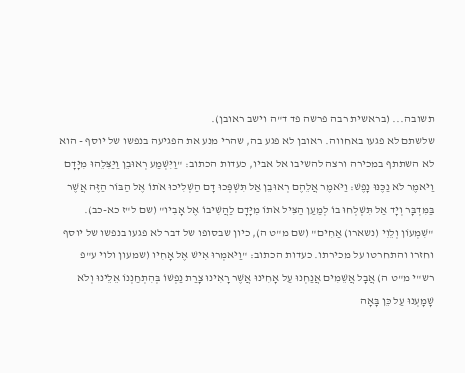תשובה... (בראשית רבה פרשה פד ד"ה וישב ראובן).
שלשתם לא פגעו באחווה. ראובן לא פגע בה, שהרי מנע את הפגיעה בנפשו של יוסף - הוא לא השתתף במכירה ורצה להשיבו אל אביו, כעדות הכתוב: "וַיִּשְׁמַע רְאוּבֵן וַיַּצִּלֵהוּ מִיָּדָם וַיֹּאמֶר לֹא נַכֶּנּוּ נָפֶשׁ: וַיֹּאמֶר אֲלֵהֶם רְאוּבֵן אַל תִּשְׁפְּכוּ דָם הַשְׁלִיכוּ אֹתוֹ אֶל הַבּוֹר הַזֶּה אֲשֶׁר בַּמִּדְבָּר וְיָד אַל תִּשְׁלְחוּ בוֹ לְמַעַן הַצִּיל אֹתוֹ מִיָּדָם לַהֲשִׁיבוֹ אֶל אָבִיו" (שם ל"ז כא-כב).
"שִׁמְעוֹן וְלֵוִי (נשארו) אַחִים" (שם מ"ט ה), כיון שבסופו של דבר לא פגעו בנפשו של יוסף וחזרו והתחרטו על מכירתו. כעדות הכתוב: "וַיֹּאמְרוּ אִישׁ אֶל אָחִיו (שמעון ולוי ע"פ רש"י מ"ט ה) אֲבָל אֲשֵׁמִים אֲנַחְנוּ עַל אָחִינוּ אֲשֶׁר רָאִינוּ צָרַת נַפְשׁוֹ בְּהִתְחַנְנוֹ אֵלֵינוּ וְלֹא שָׁמָעְנוּ עַל כֵּן בָּאָה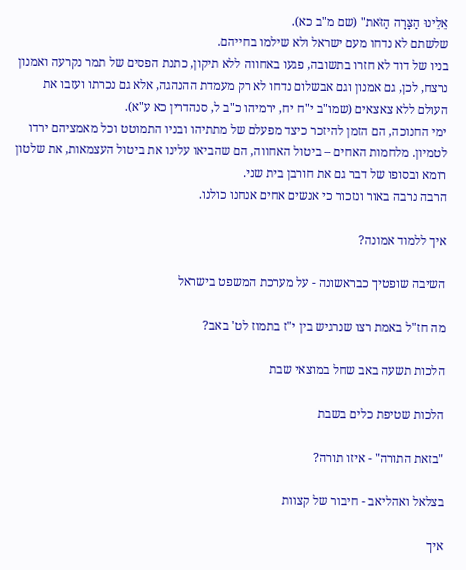אֵלֵינוּ הַצָּרָה הַזֹּאת" (שם מ"ב כא).
שלשתם לא נדחו מעם ישראל ולא שילמו בחייהם.
בניו של דוד לא חזרו בתשובה, פגעו באחווה ללא תיקון, כתנת הפסים של תמר נקרעה ואמנון נרצח, לכן, גם אמנון וגם אבשלום נדחו לא רק מעמדת ההנהגה, אלא גם נכרתו ועזבו את העולם ללא צאצאים (שמו"ב י"ח יח, ירמיהו כ"ב ל, סנהדרין כא ע"א).
ימי החנוכה, הם הזמן להיזכר כיצד מפעלם של מתתיהו ובניו התמוטט וכל מאמציהם ירדו לטמיון. מלחמות האחים – ביטול האחווה, הם שהביאו עלינו את ביטול העצמאות, את שלטון רומא ובסופו של דבר גם את חורבן בית שני.
הרבה נרבה באור ונזכור כי אנשים אחים אנחנו כולנו.

איך ללמוד אמונה?

השיבה שופטיך כבראשונה - על מערכת המשפט בישראל

מה חז"ל באמת רצו שנרגיש בין י"ז בתמוז לט' באב?

הלכות תשעה באב שחל במוצאי שבת

הלכות שטיפת כלים בשבת

"בזאת התורה" - איזו תורה?

בצלאל ואהליאב - חיבור של קצוות

איך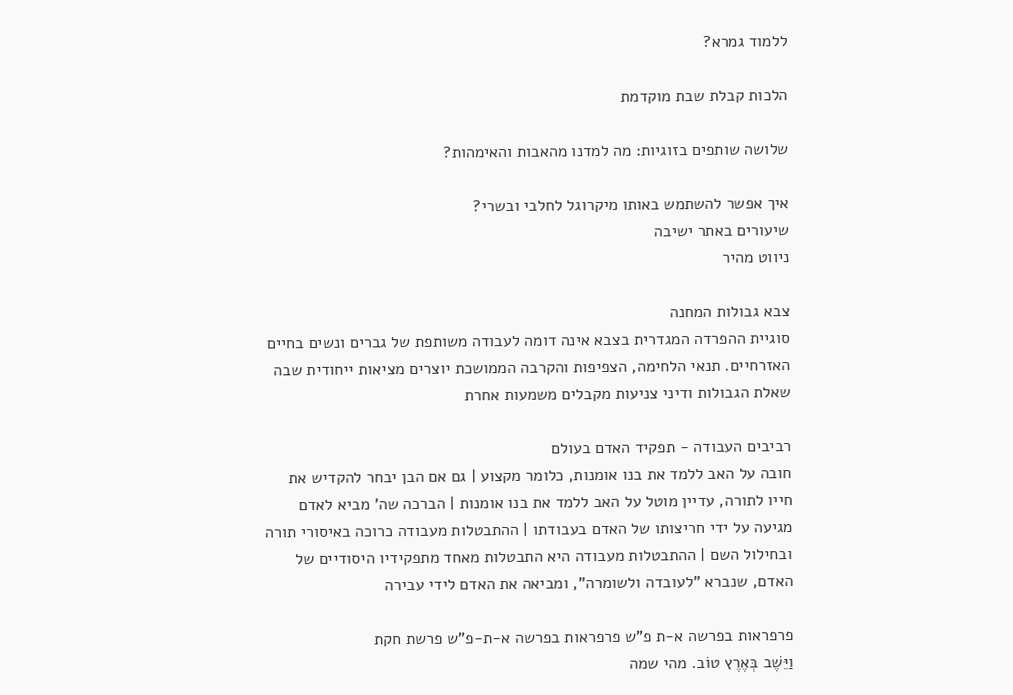ללמוד גמרא?

הלכות קבלת שבת מוקדמת

שלושה שותפים בזוגיות: מה למדנו מהאבות והאימהות?

איך אפשר להשתמש באותו מיקרוגל לחלבי ובשרי?
שיעורים באתר ישיבה
ניווט מהיר

צבא גבולות המחנה
סוגיית ההפרדה המגדרית בצבא אינה דומה לעבודה משותפת של גברים ונשים בחיים האזרחיים. תנאי הלחימה, הצפיפות והקרבה הממושכת יוצרים מציאות ייחודית שבה שאלת הגבולות ודיני צניעות מקבלים משמעות אחרת

רביבים העבודה - תפקיד האדם בעולם
חובה על האב ללמד את בנו אומנות, כלומר מקצוע | גם אם הבן יבחר להקדיש את חייו לתורה, עדיין מוטל על האב ללמד את בנו אומנות | הברכה שה' מביא לאדם מגיעה על ידי חריצותו של האדם בעבודתו | ההתבטלות מעבודה כרוכה באיסורי תורה ובחילול השם | ההתבטלות מעבודה היא התבטלות מאחד מתפקידיו היסודיים של האדם, שנברא "לעובדה ולשומרה", ומביאה את האדם לידי עבירה

פרפראות בפרשה א-ת פ"ש פרפראות בפרשה א-ת-פ"ש פרשת חקת
וַיֵּשֶׁב בְּאֶרֶץ טוֹב. מהי שמה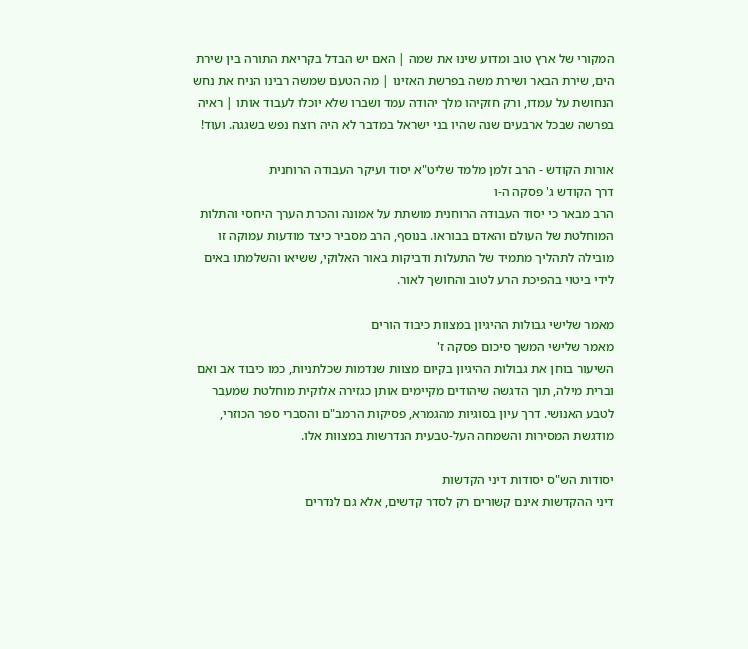המקורי של ארץ טוב ומדוע שינו את שמה | האם יש הבדל בקריאת התורה בין שירת הים, שירת הבאר ושירת משה בפרשת האזינו | מה הטעם שמשה רבינו הניח את נחש הנחושת על עמדו, ורק חזקיהו מלך יהודה עמד ושברו שלא יוכלו לעבוד אותו | ראיה בפרשה שבכל ארבעים שנה שהיו בני ישראל במדבר לא היה רוצח נפש בשגגה. ועוד!

אורות הקודש - הרב זלמן מלמד שליט"א יסוד ועיקר העבודה הרוחנית
דרך הקודש ג' פסקה ה-ו
הרב מבאר כי יסוד העבודה הרוחנית מושתת על אמונה והכרת הערך היחסי והתלות המוחלטת של העולם והאדם בבוראו. בנוסף, הרב מסביר כיצד מודעות עמוקה זו מובילה לתהליך מתמיד של התעלות ודביקות באור האלוקי, ששיאו והשלמתו באים לידי ביטוי בהפיכת הרע לטוב והחושך לאור.

מאמר שלישי גבולות ההיגיון במצוות כיבוד הורים
מאמר שלישי המשך סיכום פסקה ז'
השיעור בוחן את גבולות ההיגיון בקיום מצוות שנדמות שכלתניות, כמו כיבוד אב ואם וברית מילה, תוך הדגשה שיהודים מקיימים אותן כגזירה אלוקית מוחלטת שמעבר לטבע האנושי. דרך עיון בסוגיות מהגמרא, פסיקות הרמב"ם והסברי ספר הכוזרי, מודגשת המסירות והשמחה העל-טבעית הנדרשות במצוות אלו.

יסודות הש"ס יסודות דיני הקדשות
דיני ההקדשות אינם קשורים רק לסדר קדשים, אלא גם לנדרים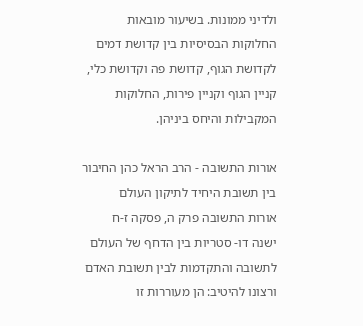ולדיני ממונות. בשיעור מובאות החלוקות הבסיסיות בין קדושת דמים לקדושת הגוף, קדושת פה וקדושת כלי, קניין הגוף וקניין פירות, החלוקות המקבילות והיחס ביניהן.

אורות התשובה - הרב הראל כהן החיבור בין תשובת היחיד לתיקון העולם
אורות התשובה פרק ה, פסקה ז-ח
ישנה דו- סטריות בין הדחף של העולם לתשובה והתקדמות לבין תשובת האדם ורצונו להיטיב: הן מעוררות זו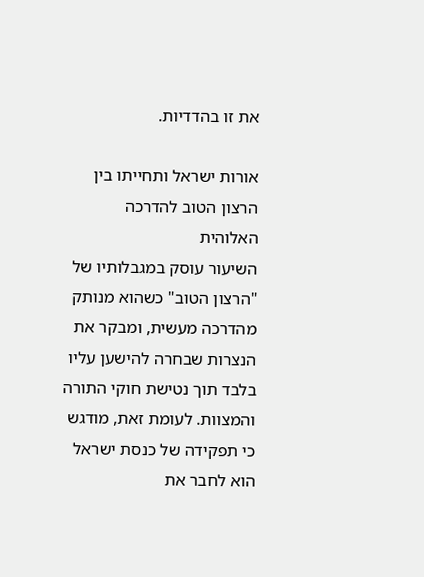את זו בהדדיות.

אורות ישראל ותחייתו בין הרצון הטוב להדרכה האלוהית
השיעור עוסק במגבלותיו של "הרצון הטוב" כשהוא מנותק מהדרכה מעשית, ומבקר את הנצרות שבחרה להישען עליו בלבד תוך נטישת חוקי התורה והמצוות. לעומת זאת, מודגש כי תפקידה של כנסת ישראל הוא לחבר את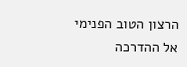הרצון הטוב הפנימי אל ההדרכה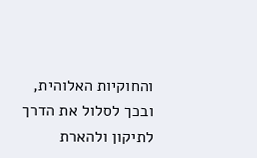והחוקיות האלוהית, ובכך לסלול את הדרך לתיקון ולהארת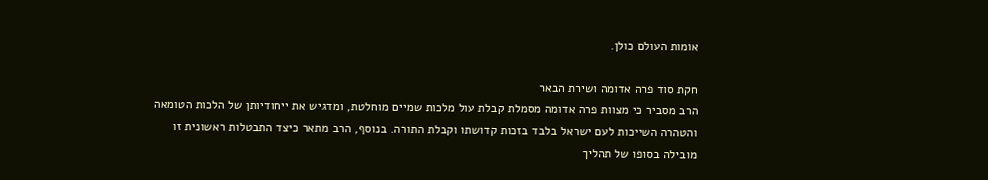אומות העולם כולן.

חקת סוד פרה אדומה ושירת הבאר
הרב מסביר כי מצוות פרה אדומה מסמלת קבלת עול מלכות שמיים מוחלטת, ומדגיש את ייחודיותן של הלכות הטומאה והטהרה השייכות לעם ישראל בלבד בזכות קדושתו וקבלת התורה. בנוסף, הרב מתאר כיצד התבטלות ראשונית זו מובילה בסופו של תהליך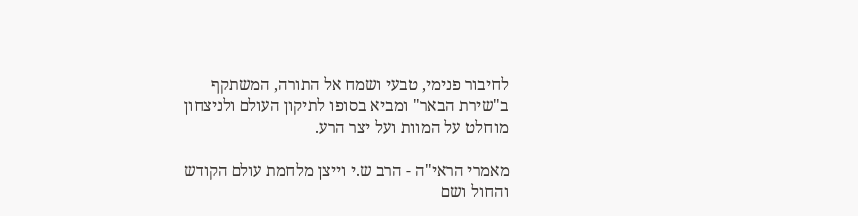לחיבור פנימי, טבעי ושמח אל התורה, המשתקף ב"שירת הבאר" ומביא בסופו לתיקון העולם ולניצחון מוחלט על המוות ועל יצר הרע.

מאמרי הראי"ה - הרב ש.י וייצן מלחמת עולם הקודש והחול ושם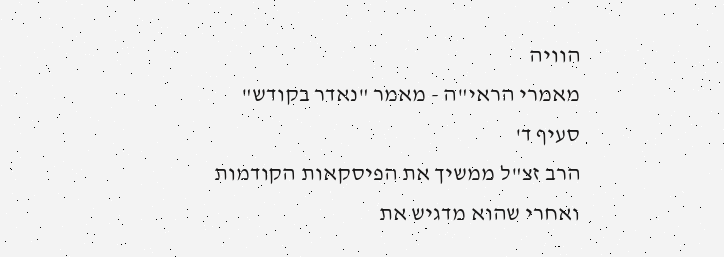הוויה
מאמרי הראי"ה - מאמר "נאדר בקודש" סעיף ד'
הרב זצ"ל ממשיך את הפיסקאות הקודמות ואחרי שהוא מדגיש את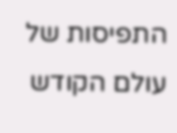התפיסות של עולם הקודש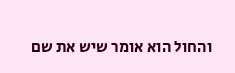והחול הוא אומר שיש את שם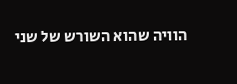הוויה שהוא השורש של שני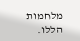מלחמות הללו.